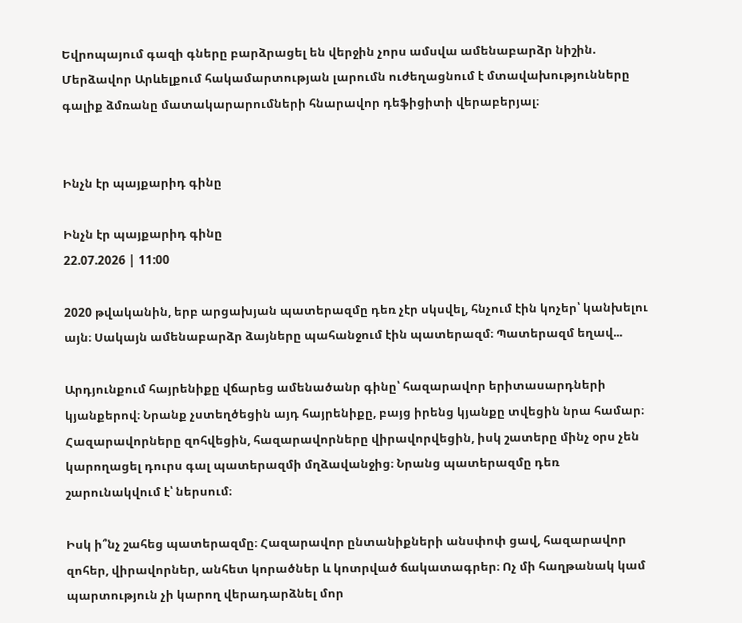Եվրոպայում գազի գները բարձրացել են վերջին չորս ամսվա ամենաբարձր նիշին. Մերձավոր Արևելքում հակամարտության լարումն ուժեղացնում է մտավախությունները գալիք ձմռանը մատակարարումների հնարավոր դեֆիցիտի վերաբերյալ։


Ինչն էր պայքարիդ գինը

Ինչն էր պայքարիդ գինը
22.07.2026 | 11:00

2020 թվականին, երբ արցախյան պատերազմը դեռ չէր սկսվել, հնչում էին կոչեր՝ կանխելու այն։ Սակայն ամենաբարձր ձայները պահանջում էին պատերազմ։ Պատերազմ եղավ...

Արդյունքում հայրենիքը վճարեց ամենածանր գինը՝ հազարավոր երիտասարդների կյանքերով։ Նրանք չստեղծեցին այդ հայրենիքը, բայց իրենց կյանքը տվեցին նրա համար։ Հազարավորները զոհվեցին, հազարավորները վիրավորվեցին, իսկ շատերը մինչ օրս չեն կարողացել դուրս գալ պատերազմի մղձավանջից։ Նրանց պատերազմը դեռ շարունակվում է՝ ներսում։

Իսկ ի՞նչ շահեց պատերազմը։ Հազարավոր ընտանիքների անսփոփ ցավ, հազարավոր զոհեր, վիրավորներ, անհետ կորածներ և կոտրված ճակատագրեր։ Ոչ մի հաղթանակ կամ պարտություն չի կարող վերադարձնել մոր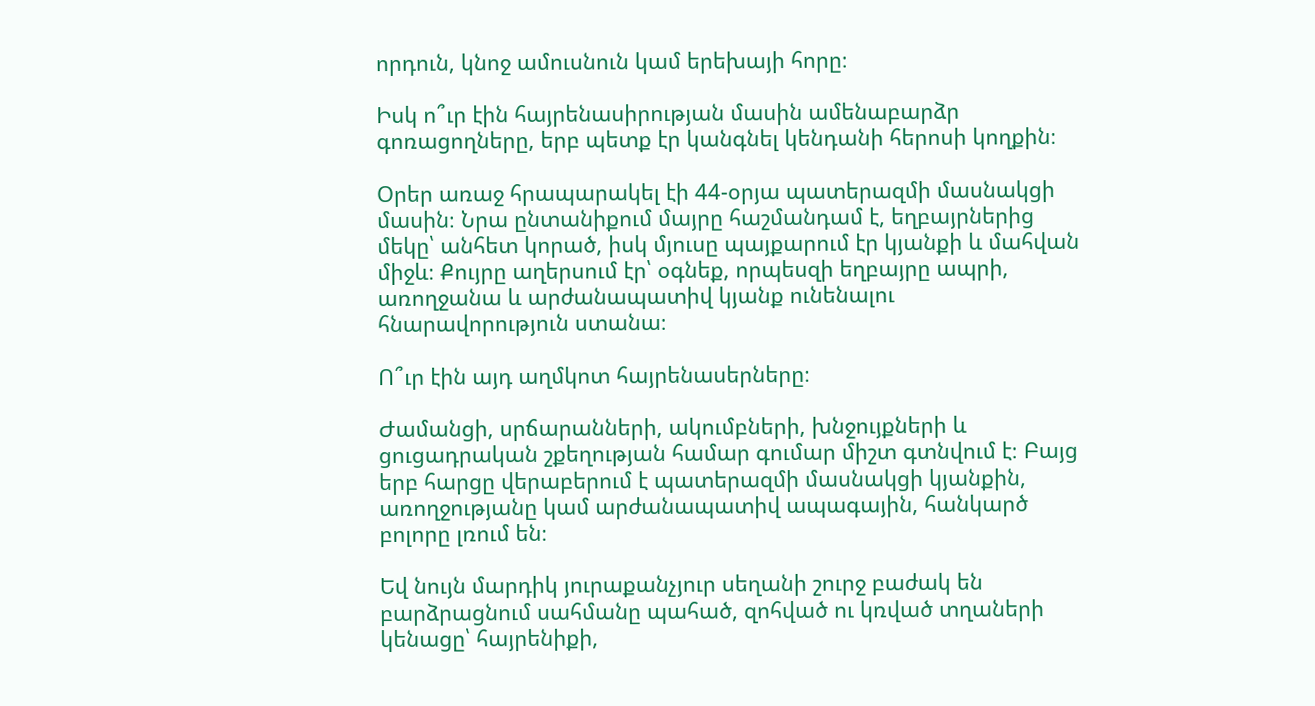որդուն, կնոջ ամուսնուն կամ երեխայի հորը։

Իսկ ո՞ւր էին հայրենասիրության մասին ամենաբարձր գոռացողները, երբ պետք էր կանգնել կենդանի հերոսի կողքին։

Օրեր առաջ հրապարակել էի 44-օրյա պատերազմի մասնակցի մասին։ Նրա ընտանիքում մայրը հաշմանդամ է, եղբայրներից մեկը՝ անհետ կորած, իսկ մյուսը պայքարում էր կյանքի և մահվան միջև։ Քույրը աղերսում էր՝ օգնեք, որպեսզի եղբայրը ապրի, առողջանա և արժանապատիվ կյանք ունենալու հնարավորություն ստանա։

Ո՞ւր էին այդ աղմկոտ հայրենասերները։

Ժամանցի, սրճարանների, ակումբների, խնջույքների և ցուցադրական շքեղության համար գումար միշտ գտնվում է։ Բայց երբ հարցը վերաբերում է պատերազմի մասնակցի կյանքին, առողջությանը կամ արժանապատիվ ապագային, հանկարծ բոլորը լռում են։

Եվ նույն մարդիկ յուրաքանչյուր սեղանի շուրջ բաժակ են բարձրացնում սահմանը պահած, զոհված ու կռված տղաների կենացը՝ հայրենիքի,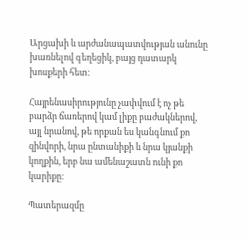Արցախի և արժանապատվության անունը խառնելով գեղեցիկ, բայց դատարկ խոսքերի հետ։

Հայրենասիրությունը չափվում է ոչ թե բարձր ճառերով կամ լիքը բաժակներով, այլ նրանով, թե որքան ես կանգնում քո զինվորի, նրա ընտանիքի և նրա կյանքի կողքին, երբ նա ամենաշատն ունի քո կարիքը։

Պատերազմը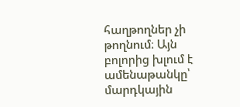հաղթողներ չի թողնում։ Այն բոլորից խլում է ամենաթանկը՝ մարդկային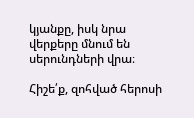կյանքը, իսկ նրա վերքերը մնում են սերունդների վրա։

Հիշե՛ք, զոհված հերոսի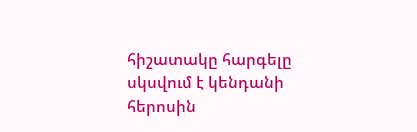հիշատակը հարգելը սկսվում է կենդանի հերոսին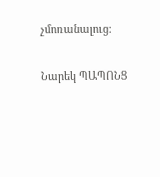չմոռանալուց։

Նարեկ ՊԱՊՈՆՑ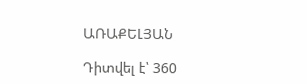ԱՌԱՔԵԼՅԱՆ

Դիտվել է՝ 360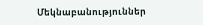Մեկնաբանություններ